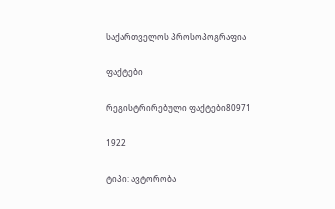საქართველოს პროსოპოგრაფია

ფაქტები

რეგისტრირებული ფაქტები80971

1922

ტიპი: ავტორობა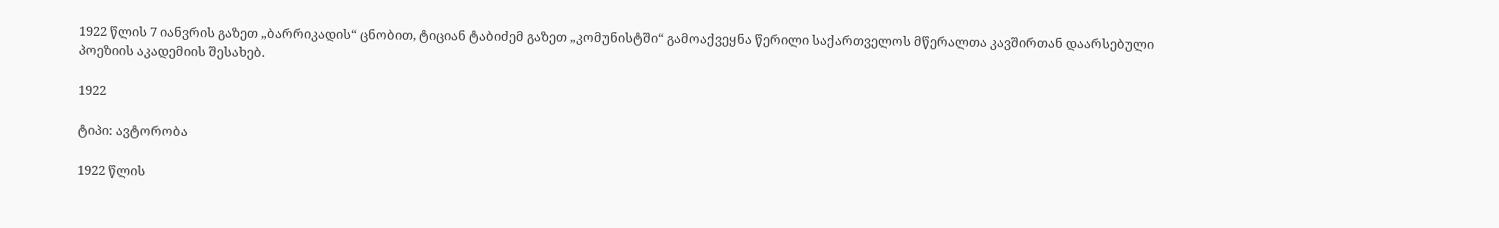1922 წლის 7 იანვრის გაზეთ „ბარრიკადის“ ცნობით, ტიციან ტაბიძემ გაზეთ „კომუნისტში“ გამოაქვეყნა წერილი საქართველოს მწერალთა კავშირთან დაარსებული პოეზიის აკადემიის შესახებ.

1922

ტიპი: ავტორობა

1922 წლის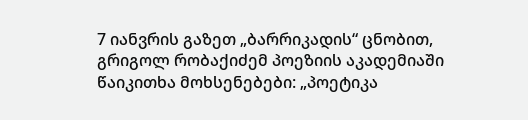7 იანვრის გაზეთ „ბარრიკადის“ ცნობით, გრიგოლ რობაქიძემ პოეზიის აკადემიაში წაიკითხა მოხსენებები: „პოეტიკა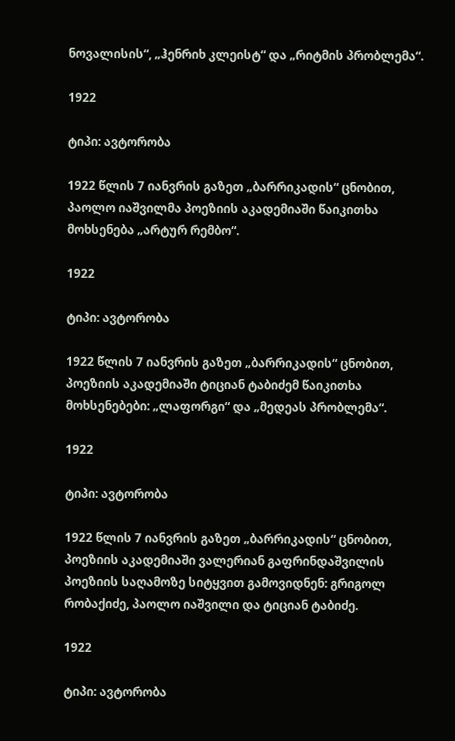ნოვალისის“, „ჰენრიხ კლეისტ“ და „რიტმის პრობლემა“.

1922

ტიპი: ავტორობა

1922 წლის 7 იანვრის გაზეთ „ბარრიკადის“ ცნობით, პაოლო იაშვილმა პოეზიის აკადემიაში წაიკითხა მოხსენება „არტურ რემბო“.

1922

ტიპი: ავტორობა

1922 წლის 7 იანვრის გაზეთ „ბარრიკადის“ ცნობით, პოეზიის აკადემიაში ტიციან ტაბიძემ წაიკითხა მოხსენებები: „ლაფორგი“ და „მედეას პრობლემა“.

1922

ტიპი: ავტორობა

1922 წლის 7 იანვრის გაზეთ „ბარრიკადის“ ცნობით, პოეზიის აკადემიაში ვალერიან გაფრინდაშვილის პოეზიის საღამოზე სიტყვით გამოვიდნენ: გრიგოლ რობაქიძე, პაოლო იაშვილი და ტიციან ტაბიძე.

1922

ტიპი: ავტორობა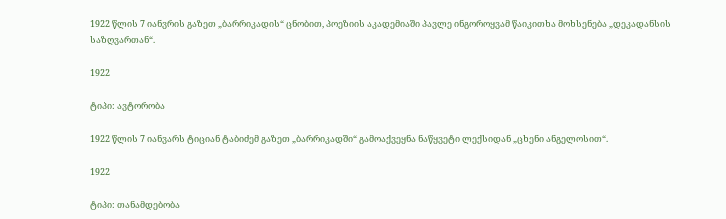1922 წლის 7 იანვრის გაზეთ „ბარრიკადის“ ცნობით, პოეზიის აკადემიაში პავლე ინგოროყვამ წაიკითხა მოხსენება „დეკადანსის საზღვართან“.

1922

ტიპი: ავტორობა

1922 წლის 7 იანვარს ტიციან ტაბიძემ გაზეთ „ბარრიკადში“ გამოაქვეყნა ნაწყვეტი ლექსიდან „ცხენი ანგელოსით“.

1922

ტიპი: თანამდებობა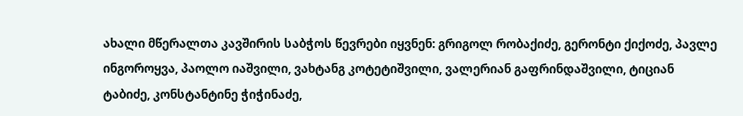ახალი მწერალთა კავშირის საბჭოს წევრები იყვნენ: გრიგოლ რობაქიძე, გერონტი ქიქოძე, პავლე ინგოროყვა, პაოლო იაშვილი, ვახტანგ კოტეტიშვილი, ვალერიან გაფრინდაშვილი, ტიციან ტაბიძე, კონსტანტინე ჭიჭინაძე,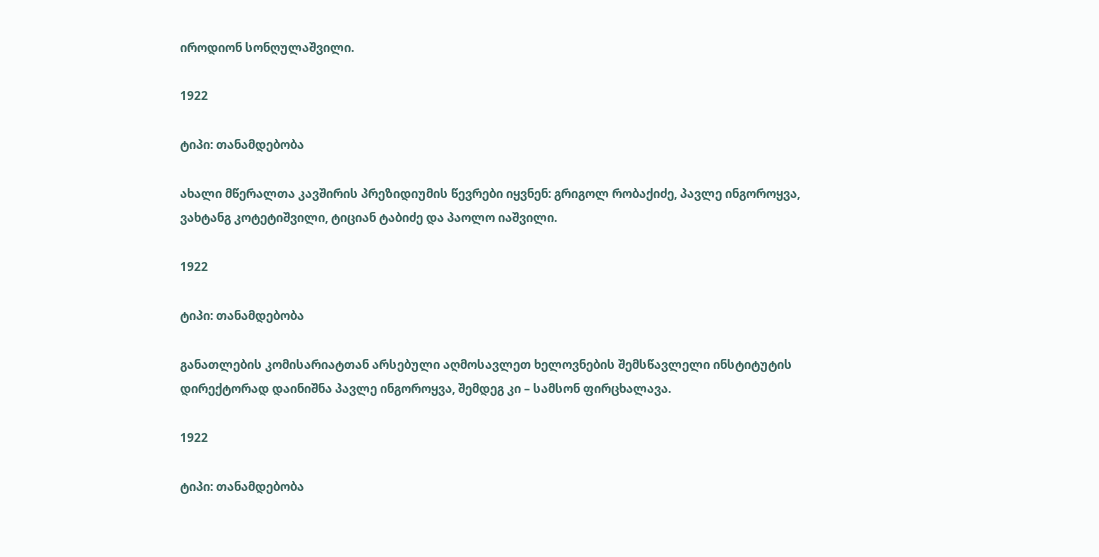იროდიონ სონღულაშვილი.

1922

ტიპი: თანამდებობა

ახალი მწერალთა კავშირის პრეზიდიუმის წევრები იყვნენ: გრიგოლ რობაქიძე, პავლე ინგოროყვა, ვახტანგ კოტეტიშვილი, ტიციან ტაბიძე და პაოლო იაშვილი.

1922

ტიპი: თანამდებობა

განათლების კომისარიატთან არსებული აღმოსავლეთ ხელოვნების შემსწავლელი ინსტიტუტის დირექტორად დაინიშნა პავლე ინგოროყვა, შემდეგ კი – სამსონ ფირცხალავა.

1922

ტიპი: თანამდებობა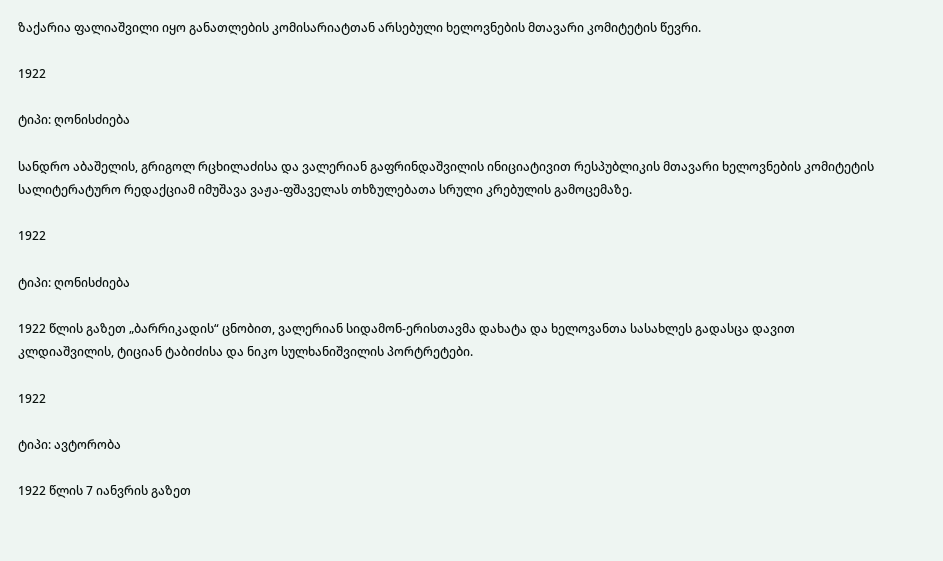ზაქარია ფალიაშვილი იყო განათლების კომისარიატთან არსებული ხელოვნების მთავარი კომიტეტის წევრი.

1922

ტიპი: ღონისძიება

სანდრო აბაშელის, გრიგოლ რცხილაძისა და ვალერიან გაფრინდაშვილის ინიციატივით რესპუბლიკის მთავარი ხელოვნების კომიტეტის სალიტერატურო რედაქციამ იმუშავა ვაჟა-ფშაველას თხზულებათა სრული კრებულის გამოცემაზე.

1922

ტიპი: ღონისძიება

1922 წლის გაზეთ „ბარრიკადის“ ცნობით, ვალერიან სიდამონ-ერისთავმა დახატა და ხელოვანთა სასახლეს გადასცა დავით კლდიაშვილის, ტიციან ტაბიძისა და ნიკო სულხანიშვილის პორტრეტები.

1922

ტიპი: ავტორობა

1922 წლის 7 იანვრის გაზეთ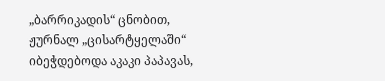„ბარრიკადის“ ცნობით, ჟურნალ „ცისარტყელაში“ იბეჭდებოდა აკაკი პაპავას,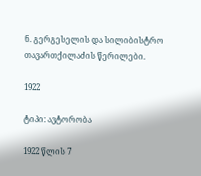ნ. გერგესელის და სილიბისტრო თავართქილაძის წერილები.

1922

ტიპი: ავტორობა

1922 წლის 7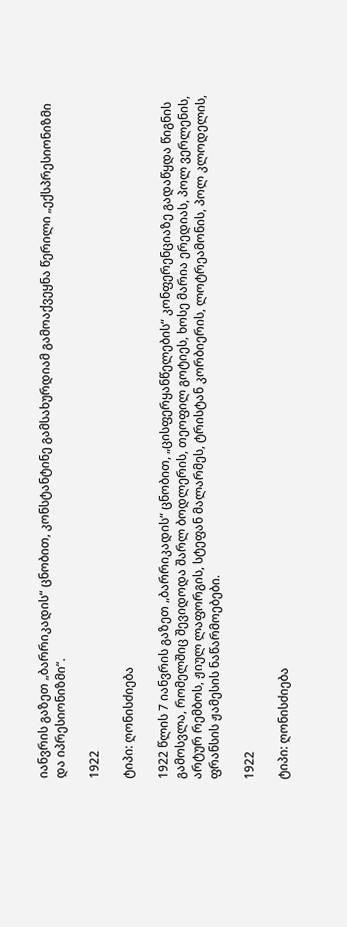იანვრის გაზეთ „ბარრიკადის“ ცნობით, კონსტანტინე გამსახურდიამ გამოაქვეყნა წერილი „ექსპრესიონიზმი და იპრესიონიზმი“.

1922

ტიპი: ღონისძიება

1922 წლის 7 იანვრის გაზეთ „ბარრიკადის“ ცნობით, „ცისფერყანწელების“ კონფერენციაზე გადაწყდა წიგნის გამოსვლა, რომელშიც შევიდოდა შარლ ბოდლერის, თეოფილ გოტიეს, ხოსე მარია ერედიას, პოლ ვერლენის, არტურ რემბოს, ჟიულ ლაფორგის, სტეფან მალარმეს, ტრისტან კორბიერის, ლოტრეამონის, პოლ კლოდელის, ფრანსის ჟამესის ნაწარმოებები.

1922

ტიპი: ღონისძიება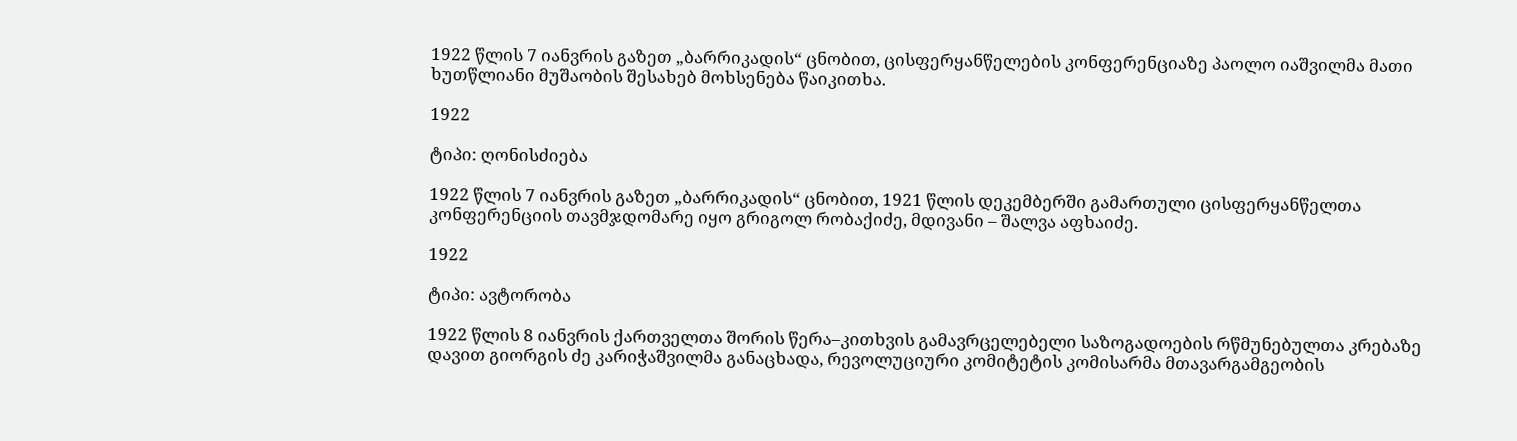1922 წლის 7 იანვრის გაზეთ „ბარრიკადის“ ცნობით, ცისფერყანწელების კონფერენციაზე პაოლო იაშვილმა მათი ხუთწლიანი მუშაობის შესახებ მოხსენება წაიკითხა.

1922

ტიპი: ღონისძიება

1922 წლის 7 იანვრის გაზეთ „ბარრიკადის“ ცნობით, 1921 წლის დეკემბერში გამართული ცისფერყანწელთა კონფერენციის თავმჯდომარე იყო გრიგოლ რობაქიძე, მდივანი – შალვა აფხაიძე.

1922

ტიპი: ავტორობა

1922 წლის 8 იანვრის ქართველთა შორის წერა–კითხვის გამავრცელებელი საზოგადოების რწმუნებულთა კრებაზე დავით გიორგის ძე კარიჭაშვილმა განაცხადა, რევოლუციური კომიტეტის კომისარმა მთავარგამგეობის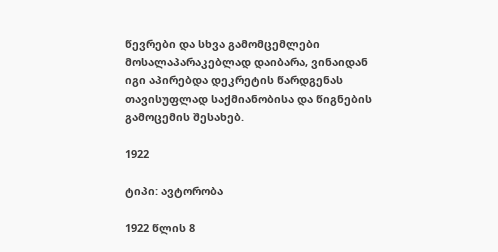წევრები და სხვა გამომცემლები მოსალაპარაკებლად დაიბარა, ვინაიდან იგი აპირებდა დეკრეტის წარდგენას თავისუფლად საქმიანობისა და წიგნების გამოცემის შესახებ.

1922

ტიპი: ავტორობა

1922 წლის 8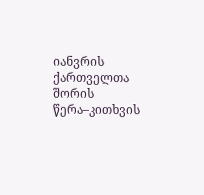იანვრის ქართველთა შორის წერა–კითხვის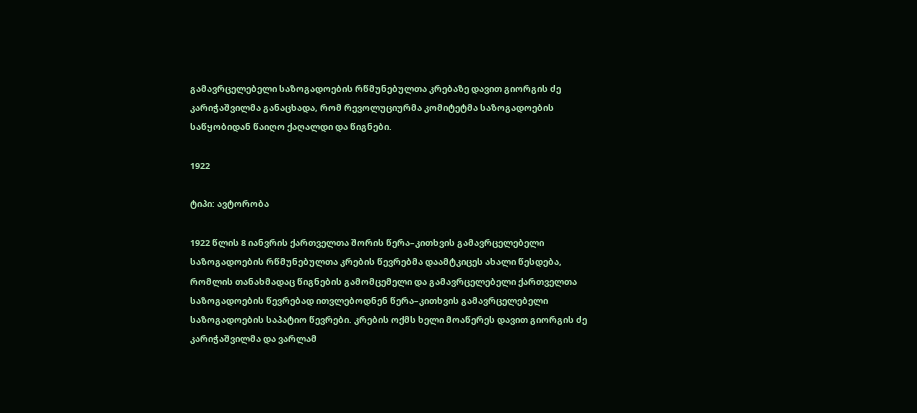გამავრცელებელი საზოგადოების რწმუნებულთა კრებაზე დავით გიორგის ძე კარიჭაშვილმა განაცხადა, რომ რევოლუციურმა კომიტეტმა საზოგადოების საწყობიდან წაიღო ქაღალდი და წიგნები.

1922

ტიპი: ავტორობა

1922 წლის 8 იანვრის ქართველთა შორის წერა–კითხვის გამავრცელებელი საზოგადოების რწმუნებულთა კრების წევრებმა დაამტკიცეს ახალი წესდება, რომლის თანახმადაც წიგნების გამომცემელი და გამავრცელებელი ქართველთა საზოგადოების წევრებად ითვლებოდნენ წერა–კითხვის გამავრცელებელი საზოგადოების საპატიო წევრები. კრების ოქმს ხელი მოაწერეს დავით გიორგის ძე კარიჭაშვილმა და ვარლამ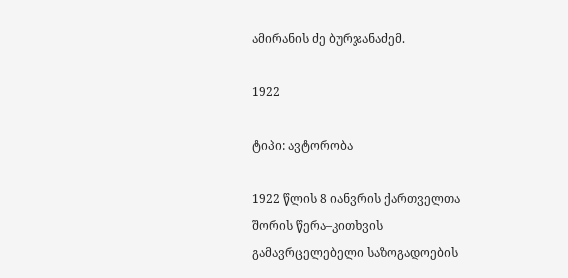ამირანის ძე ბურჯანაძემ.

1922

ტიპი: ავტორობა

1922 წლის 8 იანვრის ქართველთა შორის წერა–კითხვის გამავრცელებელი საზოგადოების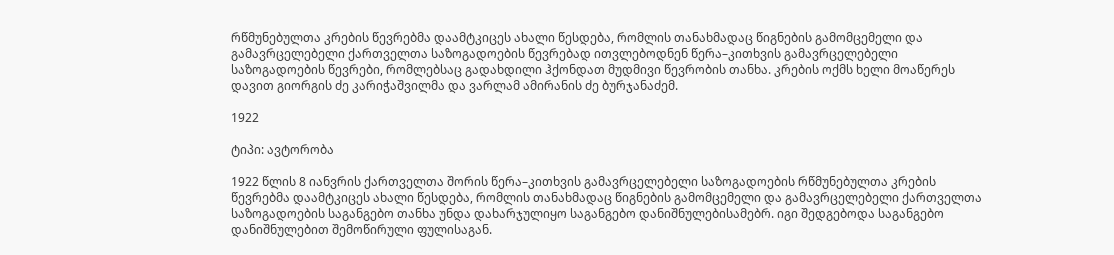რწმუნებულთა კრების წევრებმა დაამტკიცეს ახალი წესდება, რომლის თანახმადაც წიგნების გამომცემელი და გამავრცელებელი ქართველთა საზოგადოების წევრებად ითვლებოდნენ წერა–კითხვის გამავრცელებელი საზოგადოების წევრები, რომლებსაც გადახდილი ჰქონდათ მუდმივი წევრობის თანხა. კრების ოქმს ხელი მოაწერეს დავით გიორგის ძე კარიჭაშვილმა და ვარლამ ამირანის ძე ბურჯანაძემ.

1922

ტიპი: ავტორობა

1922 წლის 8 იანვრის ქართველთა შორის წერა–კითხვის გამავრცელებელი საზოგადოების რწმუნებულთა კრების წევრებმა დაამტკიცეს ახალი წესდება, რომლის თანახმადაც წიგნების გამომცემელი და გამავრცელებელი ქართველთა საზოგადოების საგანგებო თანხა უნდა დახარჯულიყო საგანგებო დანიშნულებისამებრ. იგი შედგებოდა საგანგებო დანიშნულებით შემოწირული ფულისაგან.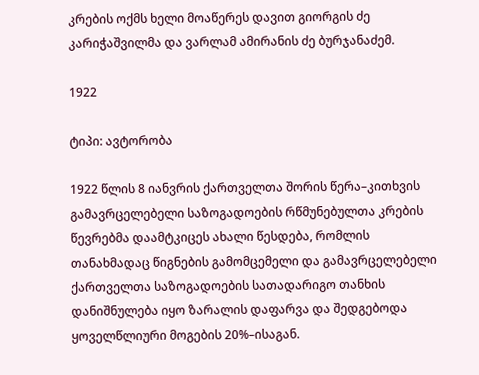კრების ოქმს ხელი მოაწერეს დავით გიორგის ძე კარიჭაშვილმა და ვარლამ ამირანის ძე ბურჯანაძემ.

1922

ტიპი: ავტორობა

1922 წლის 8 იანვრის ქართველთა შორის წერა–კითხვის გამავრცელებელი საზოგადოების რწმუნებულთა კრების წევრებმა დაამტკიცეს ახალი წესდება, რომლის თანახმადაც წიგნების გამომცემელი და გამავრცელებელი ქართველთა საზოგადოების სათადარიგო თანხის დანიშნულება იყო ზარალის დაფარვა და შედგებოდა ყოველწლიური მოგების 20%–ისაგან.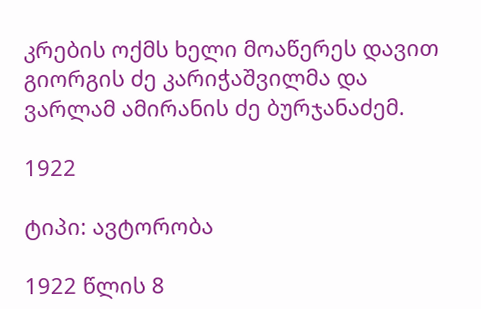კრების ოქმს ხელი მოაწერეს დავით გიორგის ძე კარიჭაშვილმა და ვარლამ ამირანის ძე ბურჯანაძემ.

1922

ტიპი: ავტორობა

1922 წლის 8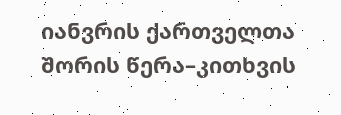იანვრის ქართველთა შორის წერა–კითხვის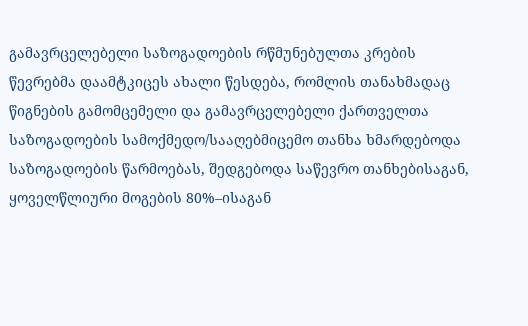გამავრცელებელი საზოგადოების რწმუნებულთა კრების წევრებმა დაამტკიცეს ახალი წესდება, რომლის თანახმადაც წიგნების გამომცემელი და გამავრცელებელი ქართველთა საზოგადოების სამოქმედო/სააღებმიცემო თანხა ხმარდებოდა საზოგადოების წარმოებას, შედგებოდა საწევრო თანხებისაგან, ყოველწლიური მოგების 80%–ისაგან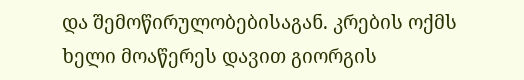და შემოწირულობებისაგან. კრების ოქმს ხელი მოაწერეს დავით გიორგის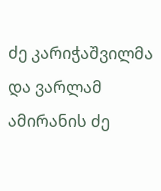ძე კარიჭაშვილმა და ვარლამ ამირანის ძე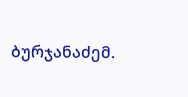ბურჯანაძემ.